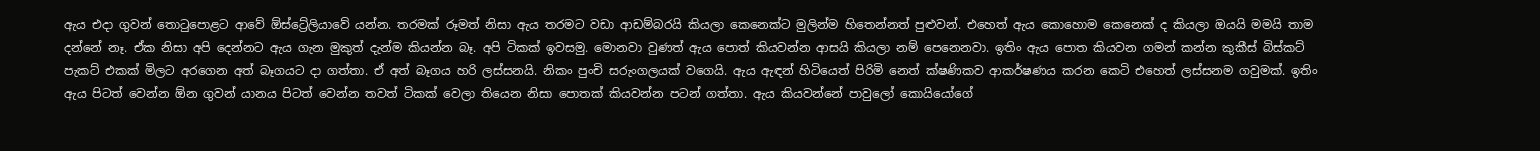ඇය එදා ගුවන් තොටුපොළට ආවේ ඕස්ට්‍රේලියාවේ යන්න. තරමක් රූමත් නිසා ඇය තරමට වඩා ආඩම්බරයි කියලා කෙනෙක්ට මුලින්ම හිතෙන්නත් පුළුවන්. එහෙත් ඇය කොහොම කෙනෙක් ද කියලා ඔයයි මමයි තාම දන්නේ නෑ. ඒක නිසා අපි දෙන්නට ඇය ගැන මුකුත් දැන්ම කියන්න බෑ. අපි ටිකක් ඉවසමු. මොනවා වුණත් ඇය පොත් කියවන්න ආසයි කියලා නම් පෙනෙනවා. ඉතිං ඇය පොත කියවන ගමන් කන්න කුකීස් බිස්කට් පැකට් එකක් මිලට අරගෙන අත් බෑගයට දා ගත්තා. ඒ අත් බෑගය හරි ලස්සනයි. නිකං පුංචි සරුංගලයක් වගෙයි. ඇය ඇඳන් හිටියෙත් පිරිමි නෙත් ක්ෂණිකව ආකර්ෂණය කරන කෙටි එහෙත් ලස්සනම ගවුමක්. ඉතිං ඇය පිටත් වෙන්න ඕන ගුවන් යානය පිටත් වෙන්න තවත් ටිකක් වෙලා තියෙන නිසා පොතක් කියවන්න පටන් ගත්තා. ඇය කියවන්නේ පාවුලෝ කොයියෝගේ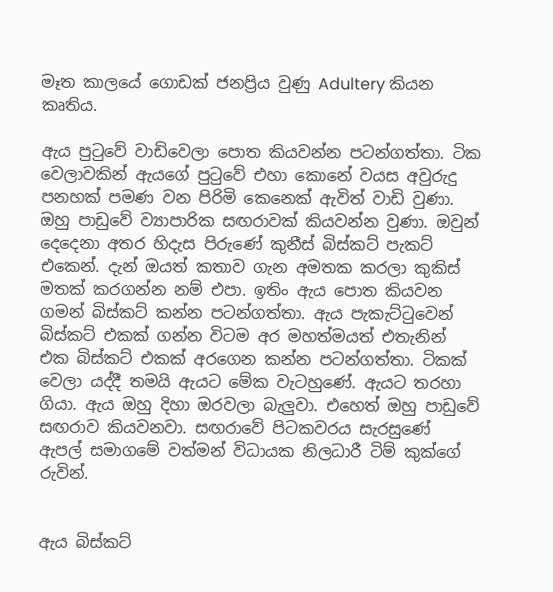මෑත කාලයේ ගොඩක් ජනප්‍රිය වුණු Adultery කියන කෘතිය.

ඇය පුටුවේ වාඩිවෙලා පොත කියවන්න පටන්ගත්තා. ටික වෙලාවකින් ඇයගේ පුටුවේ එහා කොනේ වයස අවුරුදු පනහක් පමණ වන පිරිමි කෙනෙක් ඇවිත් වාඩි වුණා. ඔහු පාඩුවේ ව්‍යාපාරික සඟරාවක් කියවන්න වුණා. ඔවුන් දෙදෙනා අතර හිදැස පිරුණේ කුනීස් බිස්කට් පැකට් එකෙන්. දැන් ඔයත් කතාව ගැන අමතක කරලා කුකිස් මතක් කරගන්න නම් එපා. ඉතිං ඇය පොත කියවන ගමන් බිස්කට් කන්න පටන්ගත්තා. ඇය පැකැට්ටුවෙන් බිස්කට් එකක් ගන්න විටම අර මහත්මයත් එතැනින් එක බිස්කට් එකක් අරගෙන කන්න පටන්ගත්තා. ටිකක් වෙලා යද්දී තමයි ඇයට මේක වැටහුණේ. ඇයට තරහා ගියා. ඇය ඔහු දිහා ඔරවලා බැලුවා. එහෙත් ඔහු පාඩුවේ සඟරාව කියවනවා. සඟරාවේ පිටකවරය සැරසුණේ ඇපල් සමාගමේ වත්මන් විධායක නිලධාරී ටිම් කුක්ගේ රුවින්.


ඇය බිස්කට්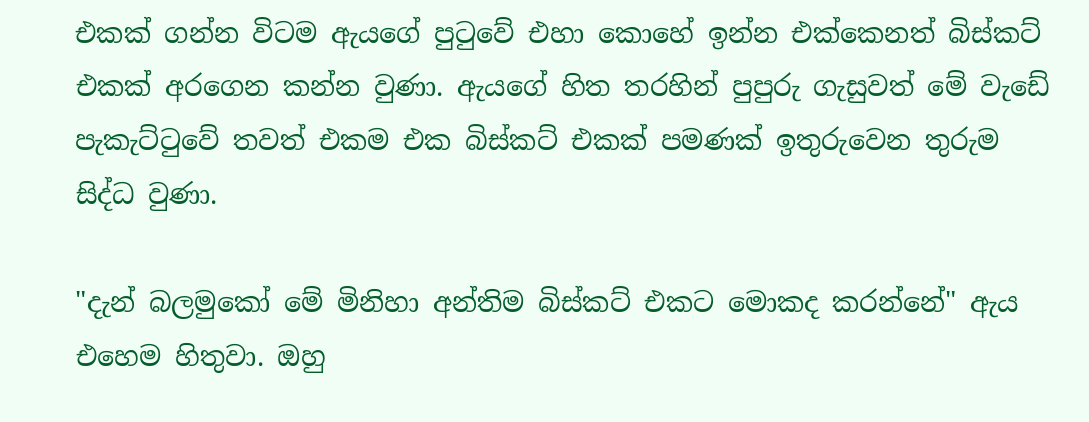එකක් ගන්න විටම ඇයගේ පුටුවේ එහා කොහේ ඉන්න එක්කෙනත් බිස්කට් එකක් අරගෙන කන්න වුණා. ඇයගේ හිත තරහින් පුපුරු ගැසුවත් මේ වැඩේ පැකැට්ටුවේ තවත් එකම එක බිස්කට් එකක් පමණක් ඉතුරුවෙන තුරුම සිද්ධ වුණා.

"දැන් බලමුකෝ මේ මිනිහා අන්තිම බිස්කට් එකට මොකද කරන්නේ" ඇය එහෙම හිතුවා. ඔහු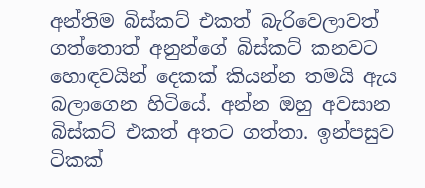අන්තිම බිස්කට් එකත් බැරිවෙලාවත් ගත්තොත් අනුන්ගේ බිස්කට් කනවට හොඳවයින් දෙකක් කියන්න තමයි ඇය බලාගෙන හිටියේ. අන්න ඔහු අවසාන බිස්කට් එකත් අතට ගත්තා. ඉන්පසුව ටිකක්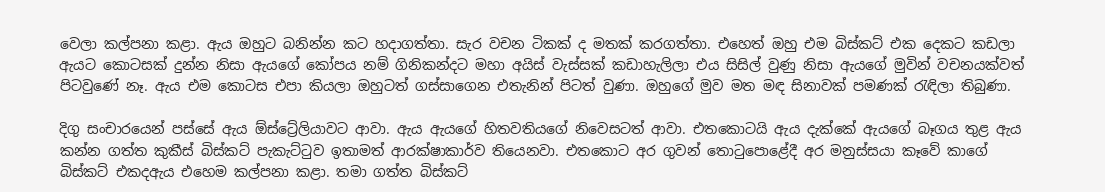වෙලා කල්පනා කළා. ඇය ඔහුට බනින්න කට හදාගත්තා. සැර වචන ටිකක් ද මතක් කරගත්තා. එහෙත් ඔහු එම බිස්කට් එක දෙකට කඩලා ඇයට කොටසක් දුන්න නිසා ඇයගේ කෝපය නම් ගිනිකන්දට මහා අයිස් වැස්සක් කඩාහැලිලා එය සිසිල් වුණු නිසා ඇයගේ මුවින් වචනයක්වත් පිටවුණේ නෑ. ඇය එම කොටස එපා කියලා ඔහුටත් ගස්සාගෙන එතැනින් පිටත් වුණා. ඔහුගේ මුව මත මඳ සිනාවක් පමණක් රැඳිලා තිබුණා.

දිගු සංචාරයෙන් පස්සේ ඇය ඕස්ට්‍රේලියාවට ආවා. ඇය ඇයගේ හිතවතියගේ නිවෙසටත් ආවා. එතකොටයි ඇය දැක්කේ ඇයගේ බෑගය තුළ ඇය කන්න ගත්ත කුකීස් බිස්කට් පැකැට්ටුව ඉතාමත් ආරක්ෂාකාර්ව තියෙනවා. එතකොට අර ගුවන් තොටුපොළේදී අර මනුස්සයා කෑවේ කාගේ බිස්කට් එකදඇය එහෙම කල්පනා කළා. තමා ගත්ත බිස්කට්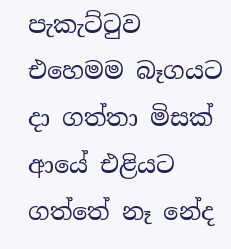පැකැට්ටුව එහෙමම බෑගයට දා ගත්තා මිසක් ආයේ එළියට ගත්තේ නෑ නේද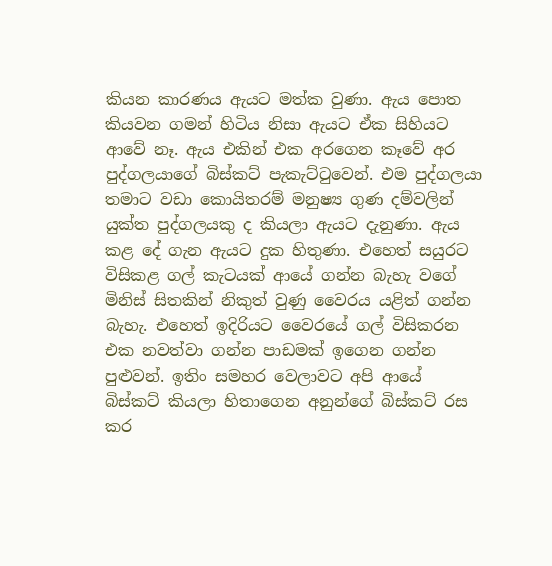කියන කාරණය ඇයට මත්ක වුණා. ඇය පොත කියවන ගමන් හිටිය නිසා ඇයට ඒක සිහියට ආවේ නෑ. ඇය එකින් එක අරගෙන කෑවේ අර පුද්ගලයාගේ බිස්කට් පැකැට්ටුවෙන්. එම පුද්ගලයා තමාට වඩා කොයිතරම් මනුෂ්‍ය ගුණ දම්වලින් යුක්ත පුද්ගලයකු ද කියලා ඇයට දැනුණා. ඇය කළ දේ ගැන ඇයට දුක හිතුණා. එහෙත් සයුරට විසිකළ ගල් කැටයක් ආයේ ගන්න බැහැ වගේ මිනිස් සිතකින් නිකුත් වුණු වෛරය යළිත් ගන්න බැහැ. එහෙත් ඉදිරියට වෛරයේ ගල් විසිකරන එක නවත්වා ගන්න පාඩමක් ඉගෙන ගන්න පුළුවන්. ඉතිං සමහර වෙලාවට අපි ආයේ බිස්කට් කියලා හිතාගෙන අනුන්ගේ බිස්කට් රස කර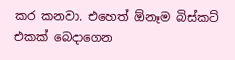කර කනවා. එහෙත් ඕනෑම බිස්කට් එකක් බෙදාගෙන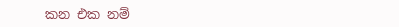කන එක නම්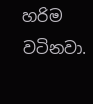හරිම වටිනවා.